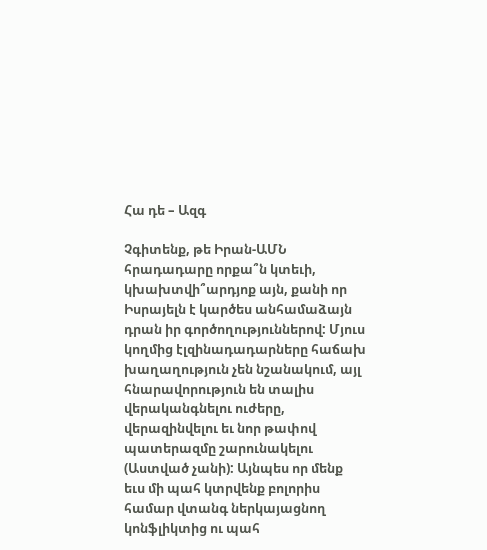Հա դե – Ազգ

Չգիտենք, թե Իրան-ԱՄՆ հրադադարը որքա՞ն կտեւի, կխախտվի՞արդյոք այն, քանի որ Իսրայելն է կարծես անհամաձայն դրան իր գործողություններով: Մյուս կողմից էլզինադադարները հաճախ խաղաղություն չեն նշանակում, այլ հնարավորություն են տալիս վերականգնելու ուժերը, վերազինվելու եւ նոր թափով պատերազմը շարունակելու (Աստված չանի): Այնպես որ մենք եւս մի պահ կտրվենք բոլորիս համար վտանգ ներկայացնող կոնֆլիկտից ու պահ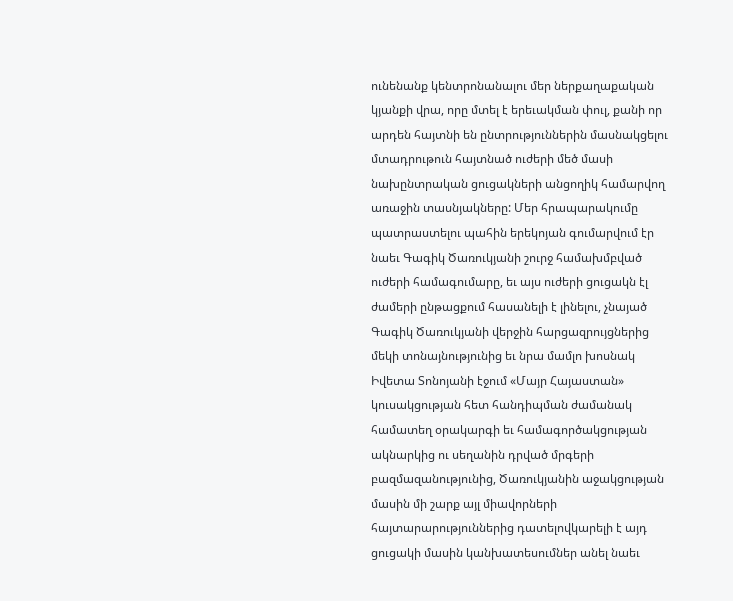ունենանք կենտրոնանալու մեր ներքաղաքական կյանքի վրա, որը մտել է երեւակման փուլ, քանի որ արդեն հայտնի են ընտրություններին մասնակցելու մտադրութուն հայտնած ուժերի մեծ մասի նախընտրական ցուցակների անցողիկ համարվող առաջին տասնյակները: Մեր հրապարակումը պատրաստելու պահին երեկոյան գումարվում էր նաեւ Գագիկ Ծառուկյանի շուրջ համախմբված ուժերի համագումարը, եւ այս ուժերի ցուցակն էլ ժամերի ընթացքում հասանելի է լինելու, չնայած Գագիկ Ծառուկյանի վերջին հարցազրույցներից մեկի տոնայնությունից եւ նրա մամլո խոսնակ Իվետա Տոնոյանի էջում «Մայր Հայաստան» կուսակցության հետ հանդիպման ժամանակ համատեղ օրակարգի եւ համագործակցության ակնարկից ու սեղանին դրված մրգերի բազմազանությունից, Ծառուկյանին աջակցության մասին մի շարք այլ միավորների հայտարարություններից դատելովկարելի է այդ ցուցակի մասին կանխատեսումներ անել նաեւ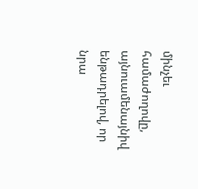մինչեւ համաժողովը, այնուամենայնիվ ենթադրելով, որ նրա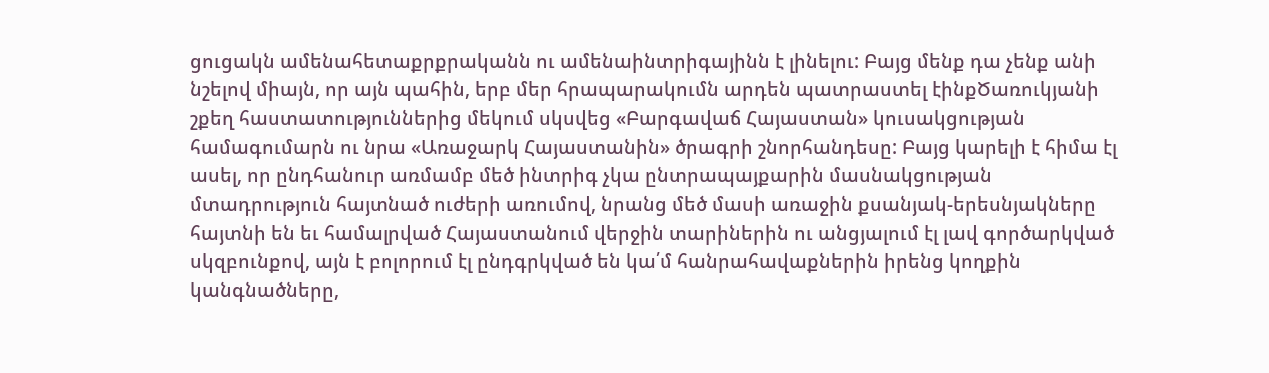ցուցակն ամենահետաքրքրականն ու ամենաինտրիգայինն է լինելու: Բայց մենք դա չենք անի նշելով միայն, որ այն պահին, երբ մեր հրապարակումն արդեն պատրաստել էինքԾառուկյանի շքեղ հաստատություններից մեկում սկսվեց «Բարգավաճ Հայաստան» կուսակցության համագումարն ու նրա «Առաջարկ Հայաստանին» ծրագրի շնորհանդեսը: Բայց կարելի է հիմա էլ ասել, որ ընդհանուր առմամբ մեծ ինտրիգ չկա ընտրապայքարին մասնակցության մտադրություն հայտնած ուժերի առումով, նրանց մեծ մասի առաջին քսանյակ-երեսնյակները հայտնի են եւ համալրված Հայաստանում վերջին տարիներին ու անցյալում էլ լավ գործարկված սկզբունքով, այն է բոլորում էլ ընդգրկված են կա՛մ հանրահավաքներին իրենց կողքին կանգնածները,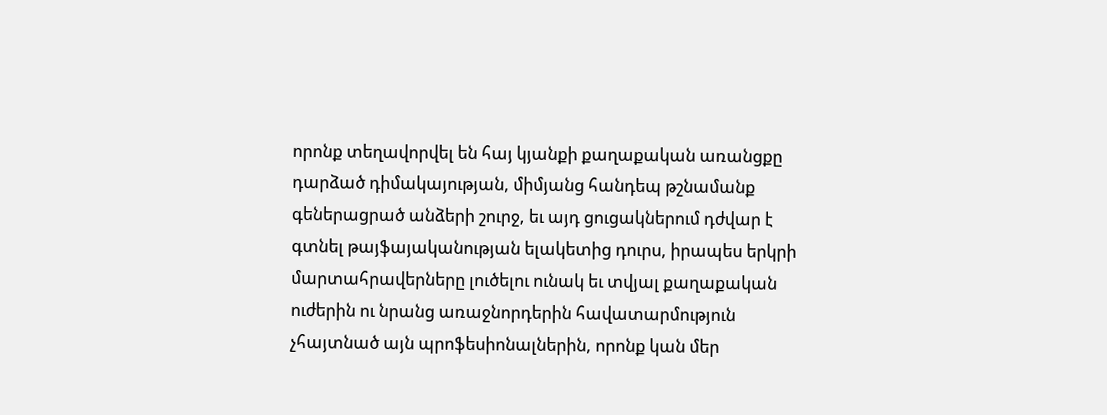որոնք տեղավորվել են հայ կյանքի քաղաքական առանցքը դարձած դիմակայության, միմյանց հանդեպ թշնամանք գեներացրած անձերի շուրջ, եւ այդ ցուցակներում դժվար է գտնել թայֆայականության ելակետից դուրս, իրապես երկրի մարտահրավերները լուծելու ունակ եւ տվյալ քաղաքական ուժերին ու նրանց առաջնորդերին հավատարմություն չհայտնած այն պրոֆեսիոնալներին, որոնք կան մեր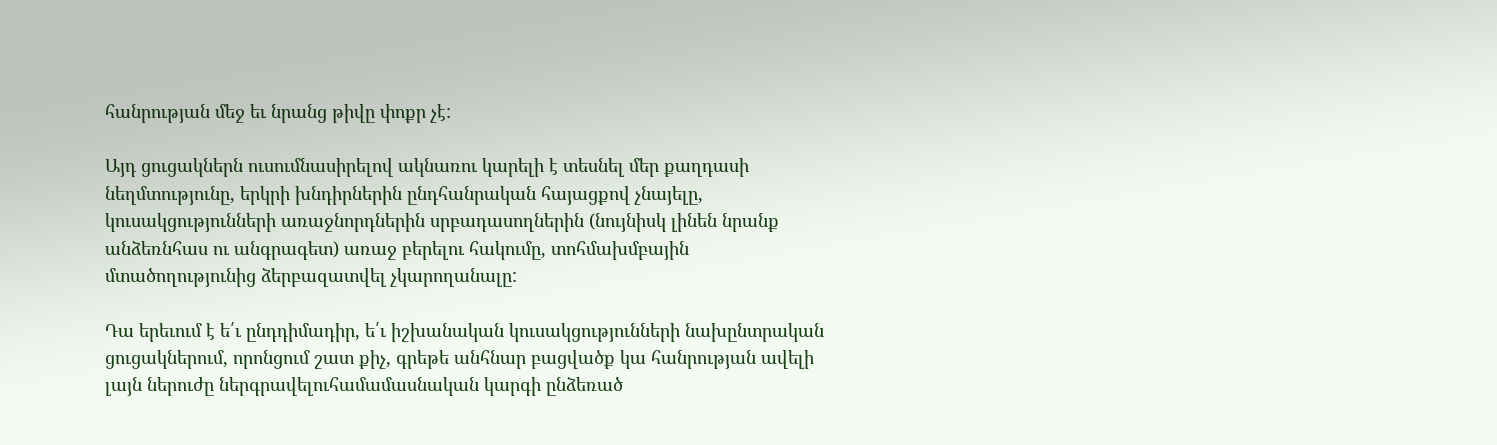հանրության մեջ եւ նրանց թիվը փոքր չէ:

Այդ ցուցակներն ուսումնասիրելով ակնառու կարելի է տեսնել մեր քաղդասի նեղմտությունը, երկրի խնդիրներին ընդհանրական հայացքով չնայելը, կուսակցությունների առաջնորդներին սրբադասողներին (նույնիսկ լինեն նրանք անձեռնհաս ու անգրագետ) առաջ բերելու հակումը, տոհմախմբային մտածողությունից ձերբազատվել չկարողանալը:

Դա երեւում է ե՛ւ ընդդիմադիր, ե՛ւ իշխանական կուսակցությունների նախընտրական ցուցակներում, որոնցում շատ քիչ, գրեթե անհնար բացվածք կա հանրության ավելի լայն ներուժը ներգրավելուհամամասնական կարգի ընձեռած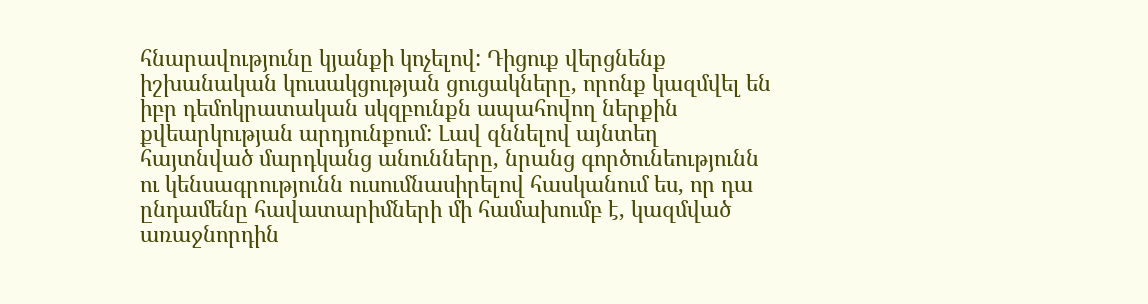հնարավությունը կյանքի կոչելով: Դիցուք վերցնենք իշխանական կուսակցության ցուցակները, որոնք կազմվել են իբր դեմոկրատական սկզբունքն ապահովող ներքին քվեարկության արդյունքում: Լավ զննելով այնտեղ հայտնված մարդկանց անունները, նրանց գործունեությունն ու կենսագրությունն ուսումնասիրելով հասկանում ես, որ դա ընդամենը հավատարիմների մի համախումբ է, կազմված առաջնորդին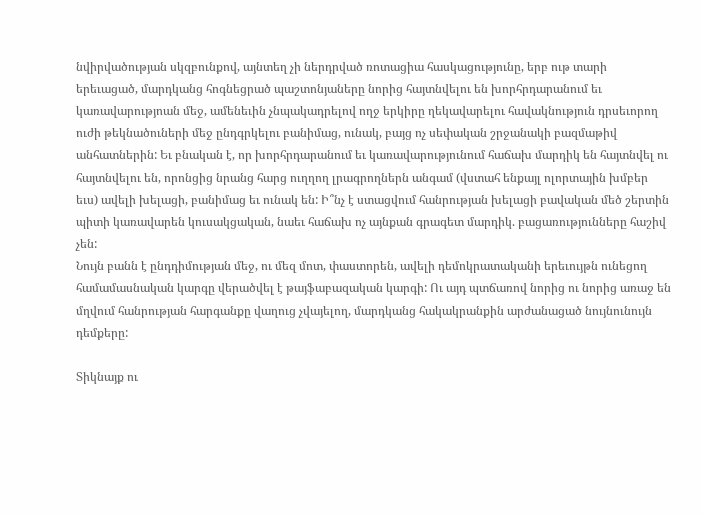նվիրվածության սկզբունքով, այնտեղ չի ներդրված ռոտացիա հասկացությունը, երբ ութ տարի երեւացած, մարդկանց հոգնեցրած պաշտոնյաները նորից հայտնվելու են խորհրդարանում եւ կառավարությոան մեջ, ամենեւին չնպակադրելով ողջ երկիրը ղեկավարելու հավակնություն դրսեւորող ուժի թեկնածուների մեջ ընդգրկելու բանիմաց, ունակ, բայց ոչ սեփական շրջանակի բազմաթիվ անհատներին: Եւ բնական է, որ խորհրդարանում եւ կառավարությունում հաճախ մարդիկ են հայտնվել ու հայտնվելու են, որոնցից նրանց հարց ուղղող լրագրողներն անգամ (վստահ ենքայլ ոլորտային խմբեր եւս) ավելի խելացի, բանիմաց եւ ունակ են: Ի՞նչ է ստացվում հանրության խելացի բավական մեծ շերտին պիտի կառավարեն կուսակցական, նաեւ հաճախ ոչ այնքան գրագետ մարդիկ. բացառությունները հաշիվ չեն:
Նույն բանն է ընդդիմության մեջ, ու մեզ մոտ, փաստորեն, ավելի դեմոկրատականի երեւույթն ունեցող համամասնական կարգը վերածվել է թայֆաբազական կարգի: Ու այդ պտճառով նորից ու նորից առաջ են մղվում հանրության հարգանքը վաղուց չվայելող, մարդկանց հակակրանքին արժանացած նույնունույն դեմքերը:

Տիկնայք ու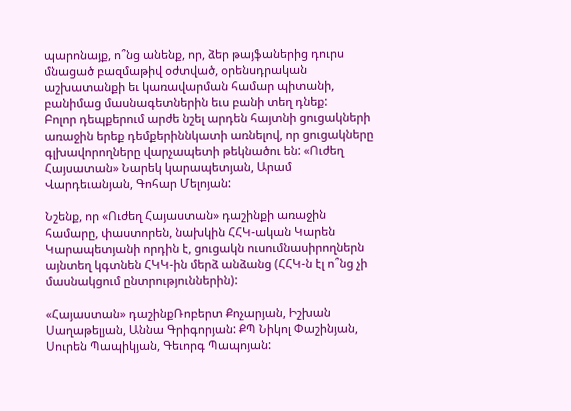պարոնայք, ո՞նց անենք, որ, ձեր թայֆաներից դուրս մնացած բազմաթիվ օժտված, օրենսդրական աշխատանքի եւ կառավարման համար պիտանի, բանիմաց մասնագետներին եւս բանի տեղ դնեք:
Բոլոր դեպքերում արժե նշել արդեն հայտնի ցուցակների առաջին երեք դեմքերիննկատի առնելով, որ ցուցակները գլխավորողները վարչապետի թեկնածու են: «Ուժեղ Հայսատան» Նարեկ կարապետյան, Արամ Վարդեւանյան, Գոհար Մելոյան:

Նշենք, որ «Ուժեղ Հայաստան» դաշինքի առաջին համարը, փաստորեն, նախկին ՀՀԿ-ական Կարեն Կարապետյանի որդին է, ցուցակն ուսումնասիրողներն այնտեղ կգտնեն ՀԿԿ-ին մերձ անձանց (ՀՀԿ-ն էլ ո՞նց չի մասնակցում ընտրություններին):

«Հայաստան» դաշինքՌոբերտ Քոչարյան, Իշխան Սաղաթելյան, Աննա Գրիգորյան: ՔՊ Նիկոլ Փաշինյան, Սուրեն Պապիկյան, Գեւորգ Պապոյան: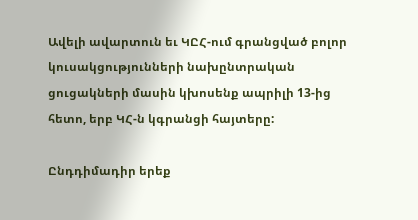Ավելի ավարտուն եւ ԿԸՀ-ում գրանցված բոլոր կուսակցությունների նախընտրական ցուցակների մասին կխոսենք ապրիլի 13-ից հետո, երբ ԿՀ-ն կգրանցի հայտերը:

Ընդդիմադիր երեք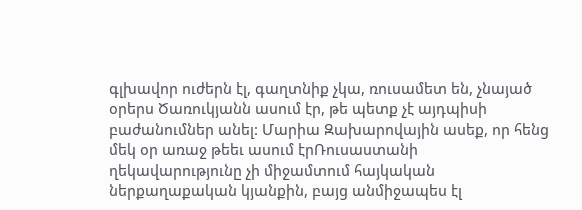գլխավոր ուժերն էլ, գաղտնիք չկա, ռուսամետ են, չնայած օրերս Ծառուկյանն ասում էր, թե պետք չէ այդպիսի բաժանումներ անել: Մարիա Զախարովային ասեք, որ հենց մեկ օր առաջ թեեւ ասում էրՌուսաստանի ղեկավարությունը չի միջամտում հայկական ներքաղաքական կյանքին, բայց անմիջապես էլ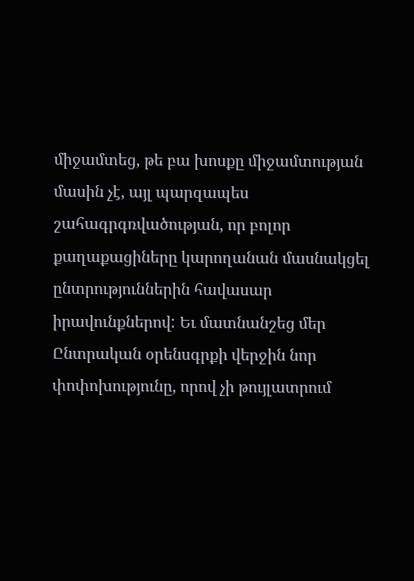միջամտեց, թե բա խոսքը միջամտության մասին չէ, այլ պարզապես շահագրգռվածության, որ բոլոր քաղաքացիները կարողանան մասնակցել ընտրություններին հավասար իրավունքներով: Եւ մատնանշեց մեր Ընտրական օրենսգրքի վերջին նոր փոփոխությունը, որով չի թույլատրում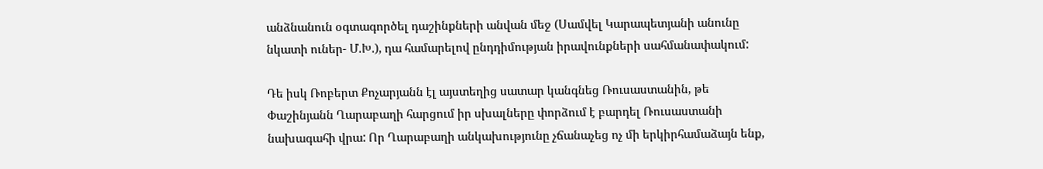անձնանուն օգտագործել դաշինքների անվան մեջ (Սամվել Կարապետյանի անունը նկատի ուներ- Մ.Խ.), դա համարելով ընդդիմության իրավունքների սահմանափակում:

Դե իսկ Ռոբերտ Քոչարյանն էլ այստեղից սատար կանգնեց Ռուսաստանին, թե Փաշինյանն Ղարաբաղի հարցում իր սխալները փորձում է բարդել Ռուսաստանի նախագահի վրա: Որ Ղարաբաղի անկախությունը չճանաչեց ոչ մի երկիրհամաձայն ենք,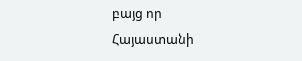բայց որ Հայաստանի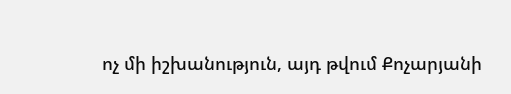ոչ մի իշխանություն, այդ թվում Քոչարյանի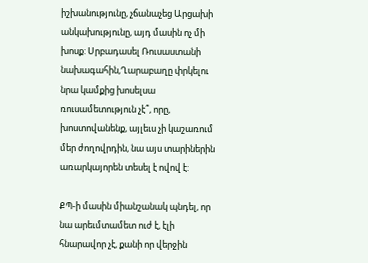իշխանությունը, չճանաչեց Արցախի անկախությունը, այդ մասին ոչ մի խոսք: Սրբադասել Ռուսաստանի նախագահին,Ղարաբաղը փրկելու նրա կամքից խոսելսա ռուսամետություն չէ՞, որը, խոստովանենք, այլեւս չի կաշառում մեր ժողովրդին, նա այս տարիներին առարկայորեն տեսել է ովով է:

ՔՊ-ի մասին միանշանակ պնդել, որ նա արեւմտամետ ուժ է, էլի հնարավոր չէ, քանի որ վերջին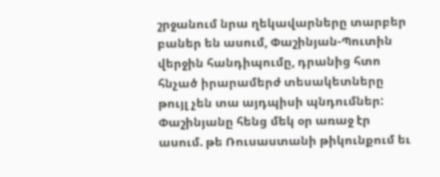շրջանում նրա ղեկավարները տարբեր բաներ են ասում, Փաշինյան-Պուտին վերջին հանդիպումը, դրանից հտո հնչած իրարամերժ տեսակետները թույլ չեն տա այդպիսի պնդումներ: Փաշինյանը հենց մեկ օր առաջ էր ասում. թե Ռուսաստանի թիկունքում եւ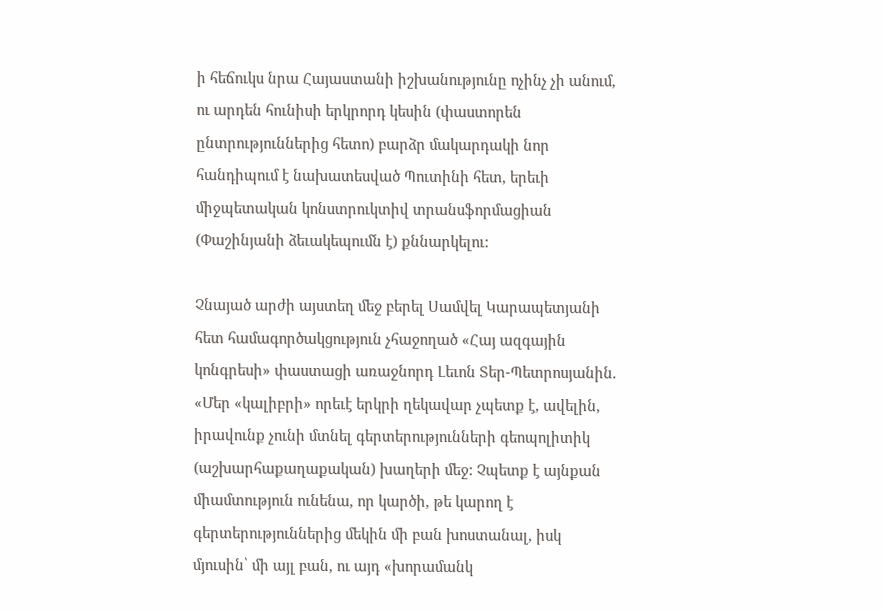ի հեճուկս նրա Հայաստանի իշխանությունը ոչինչ չի անում, ու արդեն հունիսի երկրորդ կեսին (փաստորեն ընտրություններից հետո) բարձր մակարդակի նոր հանդիպում է նախատեսված Պուտինի հետ, երեւի միջպետական կոնստրուկտիվ տրանսֆորմացիան (Փաշինյանի ձեւակեպումն է) քննարկելու:

Չնայած արժի այստեղ մեջ բերել Սամվել Կարապետյանի հետ համագործակցություն չհաջողած «Հայ ազգային կոնգրեսի» փաստացի առաջնորդ Լեւոն Տեր-Պետրոսյանին. «Մեր «կալիբրի» որեւէ երկրի ղեկավար չպետք է, ավելին, իրավունք չունի մտնել գերտերությունների գեոպոլիտիկ (աշխարհաքաղաքական) խաղերի մեջ: Չպետք է այնքան միամտություն ունենա, որ կարծի, թե կարող է գերտերություններից մեկին մի բան խոստանալ, իսկ մյուսին՝ մի այլ բան, ու այդ «խորամանկ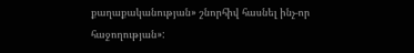քաղաքականության» շնորհիվ հասնել ինչ-որ հաջողության»: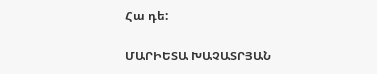Հա դե:

ՄԱՐԻԵՏԱ ԽԱՉԱՏՐՅԱՆ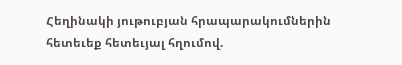Հեղինակի յութուբյան հրապարակումներին հետեւեք հետեւյալ հղումով.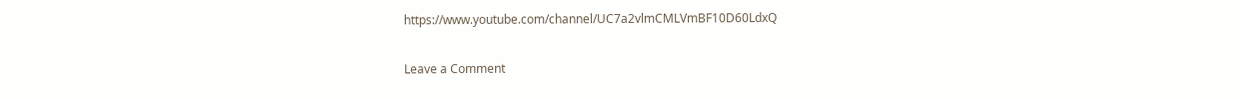https://www.youtube.com/channel/UC7a2vlmCMLVmBF10D60LdxQ

Leave a Comment